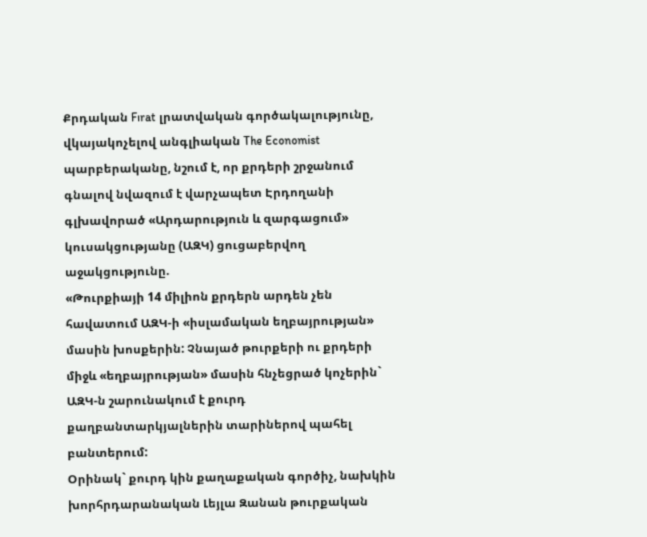Քրդական Fırat լրատվական գործակալությունը, վկայակոչելով անգլիական The Economist պարբերականը, նշում է, որ քրդերի շրջանում գնալով նվազում է վարչապետ Էրդողանի գլխավորած «Արդարություն և զարգացում» կուսակցությանը (ԱԶԿ) ցուցաբերվող աջակցությունը.
«Թուրքիայի 14 միլիոն քրդերն արդեն չեն հավատում ԱԶԿ-ի «իսլամական եղբայրության» մասին խոսքերին: Չնայած թուրքերի ու քրդերի միջև «եղբայրության» մասին հնչեցրած կոչերին` ԱԶԿ-ն շարունակում է քուրդ քաղբանտարկյալներին տարիներով պահել բանտերում:
Օրինակ` քուրդ կին քաղաքական գործիչ, նախկին խորհրդարանական Լեյլա Զանան թուրքական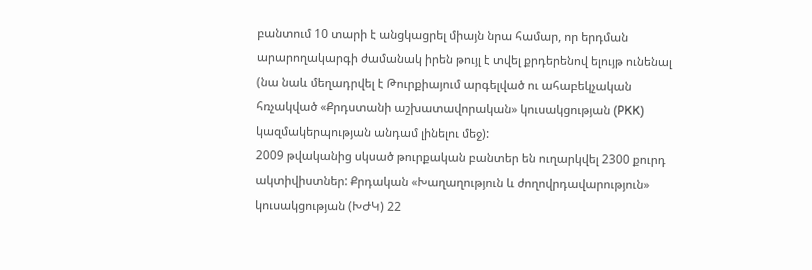բանտում 10 տարի է անցկացրել միայն նրա համար, որ երդման արարողակարգի ժամանակ իրեն թույլ է տվել քրդերենով ելույթ ունենալ (նա նաև մեղադրվել է Թուրքիայում արգելված ու ահաբեկչական հռչակված «Քրդստանի աշխատավորական» կուսակցության (PKK) կազմակերպության անդամ լինելու մեջ):
2009 թվականից սկսած թուրքական բանտեր են ուղարկվել 2300 քուրդ ակտիվիստներ: Քրդական «Խաղաղություն և ժողովրդավարություն» կուսակցության (ԽԺԿ) 22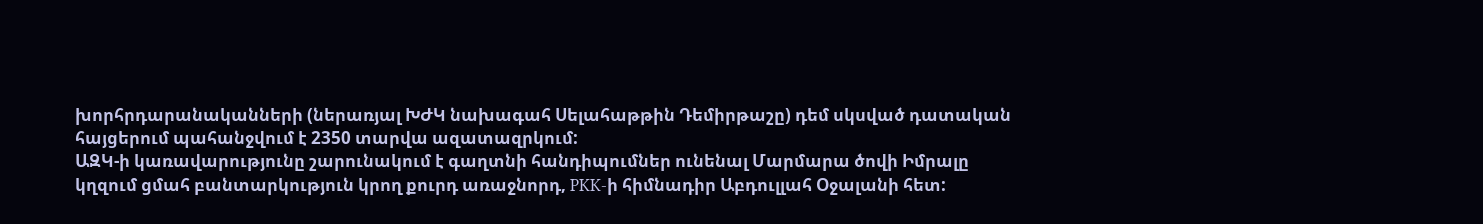խորհրդարանականների (ներառյալ ԽԺԿ նախագահ Սելահաթթին Դեմիրթաշը) դեմ սկսված դատական հայցերում պահանջվում է 2350 տարվա ազատազրկում:
ԱԶԿ-ի կառավարությունը շարունակում է գաղտնի հանդիպումներ ունենալ Մարմարա ծովի Իմրալը կղզում ցմահ բանտարկություն կրող քուրդ առաջնորդ, PKK-ի հիմնադիր Աբդուլլահ Օջալանի հետ: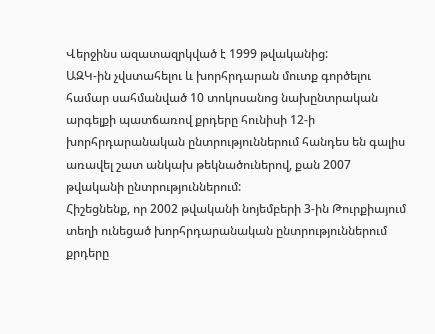Վերջինս ազատազրկված է 1999 թվականից:
ԱԶԿ-ին չվստահելու և խորհրդարան մուտք գործելու համար սահմանված 10 տոկոսանոց նախընտրական արգելքի պատճառով քրդերը հունիսի 12-ի խորհրդարանական ընտրություններում հանդես են գալիս առավել շատ անկախ թեկնածուներով, քան 2007 թվականի ընտրություններում:
Հիշեցնենք, որ 2002 թվականի նոյեմբերի 3-ին Թուրքիայում տեղի ունեցած խորհրդարանական ընտրություններում քրդերը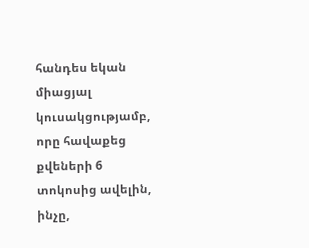հանդես եկան միացյալ կուսակցությամբ, որը հավաքեց քվեների 6 տոկոսից ավելին, ինչը,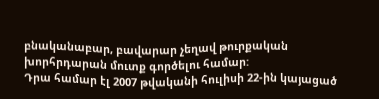բնականաբար, բավարար չեղավ թուրքական խորհրդարան մուտք գործելու համար:
Դրա համար էլ 2007 թվականի հուլիսի 22-ին կայացած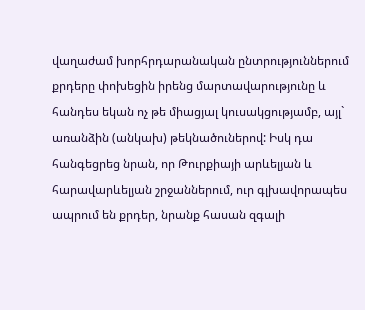վաղաժամ խորհրդարանական ընտրություններում քրդերը փոխեցին իրենց մարտավարությունը և հանդես եկան ոչ թե միացյալ կուսակցությամբ, այլ` առանձին (անկախ) թեկնածուներով: Իսկ դա հանգեցրեց նրան, որ Թուրքիայի արևելյան և հարավարևելյան շրջաններում, ուր գլխավորապես ապրում են քրդեր, նրանք հասան զգալի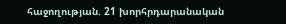հաջողության. 21 խորհրդարանական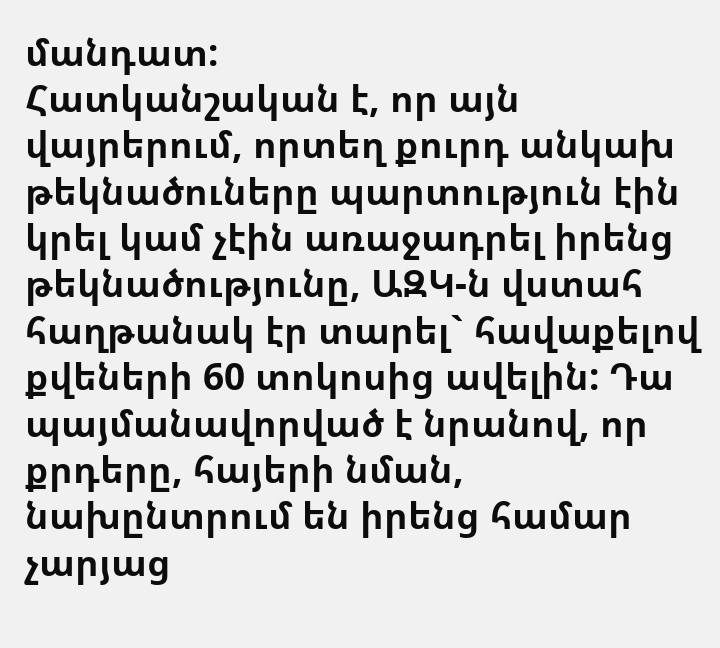մանդատ:
Հատկանշական է, որ այն վայրերում, որտեղ քուրդ անկախ թեկնածուները պարտություն էին կրել կամ չէին առաջադրել իրենց թեկնածությունը, ԱԶԿ-ն վստահ հաղթանակ էր տարել` հավաքելով քվեների 60 տոկոսից ավելին: Դա պայմանավորված է նրանով, որ քրդերը, հայերի նման, նախընտրում են իրենց համար չարյաց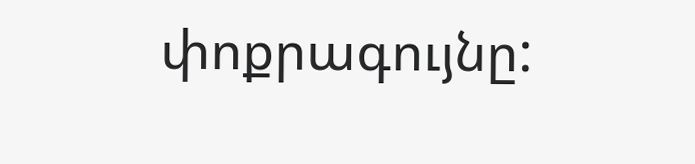փոքրագույնը: